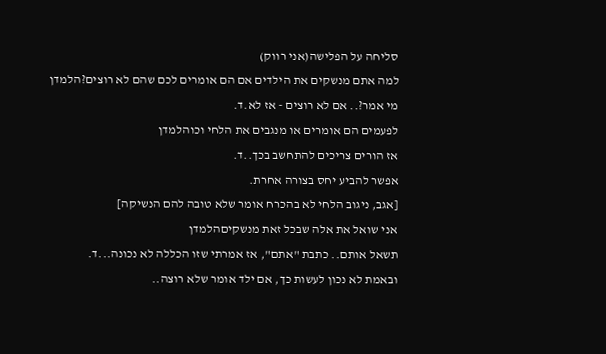סליחה על הפלישה(אני רווק)
למה אתם מנשקים את הילדים אם הם אומרים לכם שהם לא רוצים?הלמדן
מי אמר?.. אם לא רוצים - אז לא.ד.
לפעמים הם אומרים או מנגבים את הלחי וכוהלמדן
אז הורים צריכים להתחשב בכך..ד.
אפשר להביע יחס בצורה אחרת.
[אגב, ניגוב הלחי לא בהכרח אומר שלא טובה להם הנשיקה]
אני שואל את אלה שבכל זאת מנשקיםהלמדן
תשאל אותם.. כתבת "אתם", אז אמרתי שזו הכללה לא נכונה...ד.
ובאמת לא נכון לעשות כך, אם ילד אומר שלא רוצה..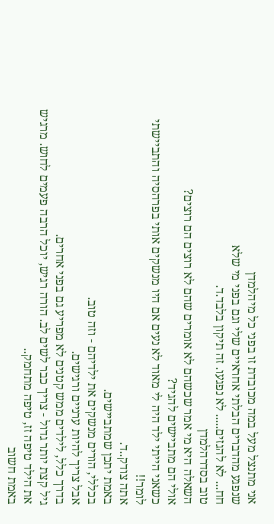אני מתנצל מעל במה מכובדת זו בפני כל מיהלמדן
שנפגע מהדברים הבלתי אחראיים שלי וגם בפני מי שלא
חח... לא להגזים..... לא נפגעו. זה תיקון בלבד.ד.
טוב בסדרהלמדן
השאלה היא מי אמר שכשהם לא אומרים שהם לא רוצים הם רוצים?
אולי הם מתביישים להגיד?
כשאני הייתי ילד היה לי מאוד לא נעים אם היו מנשקים אותי בפרהסיה והתביישתי לומר!!
אתה צודק..ד.
באמת יתכן שמתביישים.
בכללי, הורים מנשקים את ילדיהם - וזה טוב.
אבל צריך להיות ערניים ורגישים.
בדרך כלל, לילדים ממש קטנים לא מפריע גם בפני אחרים.
גיל קצת יותר גדול - צריך כבר לשים לב. הורה רגיש, יוכל הרבה פעמים לחוש. מרגיש את הילד טיפה זז, טיפה מתחמק..
באמת חשוב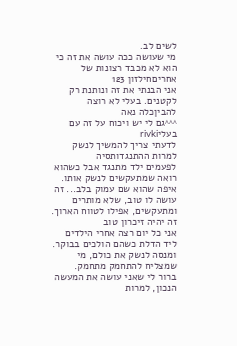לשים לב.
מי שעושה ככה עושה את זה כי הוא לא מכבד רצונות של אחריםחילזון 123
אני הבנתי את זה ונותנת רק לקטנים. בעלי לא רוצה להביןכלה נאה
^^^גם לי יש ויכוח על זה עם בעליrivki
לדעתי צריך להמשיך לנשק למרות ההתנגדותסיה
לפעמים ילד מתנגד אבל כשהוא רואה שמתעקשים לנשק אותו.
איפה שהוא שם עמוק בלב... זה עושה לו טוב, שלא מותרים ומתעקשים, אפילו לטווח הארוך. זה יהיה זיכרון טוב
אני כל יום רצה אחרי הילדים ליד הדלת כשהם הולכים בבוקר. ומנסה לנשק את כולם, מי שמצליח להתחמק מתחמק.
ברור לי שאני עושה את המעשה הנכון, למרות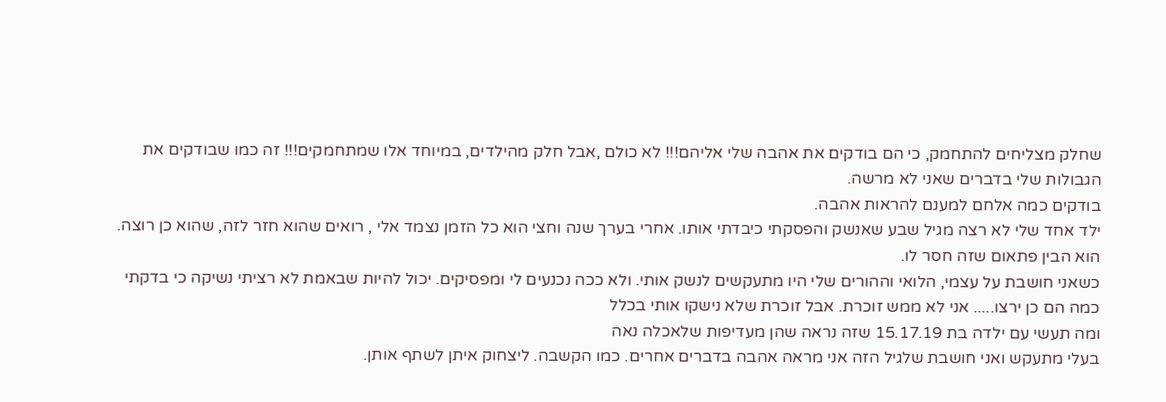שחלק מצליחים להתחמק, כי הם בודקים את אהבה שלי אליהם!!! לא כולם ,אבל חלק מהילדים, במיוחד אלו שמתחמקים!!! זה כמו שבודקים את הגבולות שלי בדברים שאני לא מרשה.
בודקים כמה אלחם למענם להראות אהבה.
ילד אחד שלי לא רצה מגיל שבע שאנשק והפסקתי כיבדתי אותו. אחרי בערך שנה וחצי הוא כל הזמן נצמד אלי , רואים שהוא חזר לזה, שהוא כן רוצה. הוא הבין פתאום שזה חסר לו.
כשאני חושבת על עצמי, הלואי וההורים שלי היו מתעקשים לנשק אותי. ולא ככה נכנעים לי ומפסיקים. יכול להיות שבאמת לא רציתי נשיקה כי בדקתי כמה הם כן ירצו..... אני לא ממש זוכרת. אבל זוכרת שלא נישקו אותי בכלל
ומה תעשי עם ילדה בת 15.17.19 שזה נראה שהן מעדיפות שלאכלה נאה
בעלי מתעקש ואני חושבת שלגיל הזה אני מראה אהבה בדברים אחרים. כמו הקשבה. ליצחוק איתן לשתף אותן.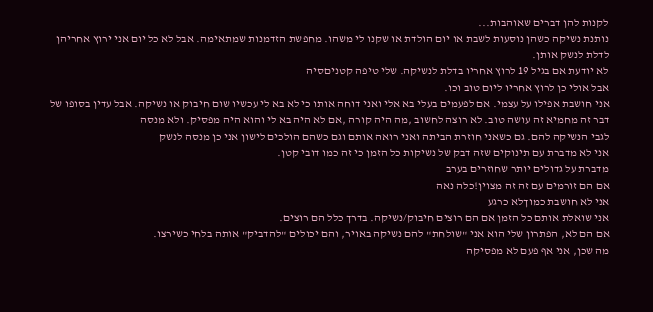לקנות להן דברים שאוהבות...
נותנת נשיקה כשהן נוסעות לשבת או יום הולדת או שקנו לי משהו. מחפשת הזדמנות שמתאימה. אבל לא כל יום אני ירוץ אחריהן לדלת לנשק אותן.
לא יודעת אם בגיל 19 לרוץ אחריו בדלת לנשיקה. שלי טיפה קטניםסיה
אבל אולי כן לרוץ אחריו ליום טוב וכו.
אני חושבת אפילו על עצמי. אם לפעמים בעלי בא אלי ואני דוחה אותו כי לא בא לי עכשיו שום חיבוק או נשיקה. אבל עדין בסופו של דבר זה מחמיא זה עושה טוב. לא רוצה לחשוב ,מה היה קורה ,אם לא היה בא לי והוא היה מפסיק. ולא מנסה
לגבי הנשיקה להם. גם כשאני חוזרת הביתה ואני רואה אותם וגם כשהם הולכים לישון אני כן מנסה לנשק
אני לא מדברת עם תינוקים שזה דבק של נשיקות כל הזמן כי זה כמו דובי קטן.
מדברת על גדולים יותר שחוזרים בערב
אם הם זורמים עם זה זה מצוין!כלה נאה
אני לא חושבת כמוךלא כרגע
אני שואלת אותם כל הזמן אם הם רוצים חיבוק/נשיקה. בדרך כלל הם רוצים.
אם הם לא, הפתרון שלי הוא אני "שולחת" להם נשיקה באויר, והם יכולים "להדביק" אותה בלחי כשירצו.
מה שכן, אני אף פעם לא מפסיקה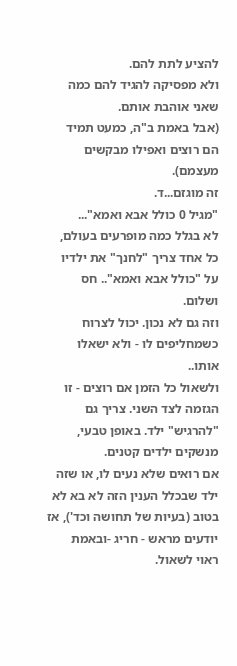להציע לתת להם.
ולא מפסיקה להגיד להם כמה שאני אוהבת אותם.
(אבל באמת ב"ה, כמעט תמיד הם רוצים ואפילו מבקשים מעצמם).
זה מוגזם...ד.
"מגיל 0 כולל אבא ואמא"...
לא בגלל כמה מופרעים בעולם, כל אחד צריך "לחנך" את ילדיו על "כולל אבא ואמא".. חס ושלום.
וזה גם לא נכון. יכול לצרוח כשמחליפים לו - ולא ישאלו אותו..
ולשאול כל הזמן אם רוצים - זו הגזמה לצד השני. צריך גם "להרגיש" ילד. באופן טבעי, מנשקים ילדים קטנים.
אם רואים שלא נעים לו, או שזה ילד שבכלל הענין הזה לא בא לא בטוב (בעיות של תחושה וכד'), אז יודעים מראש - חריג -ובאמת ראוי לשאול.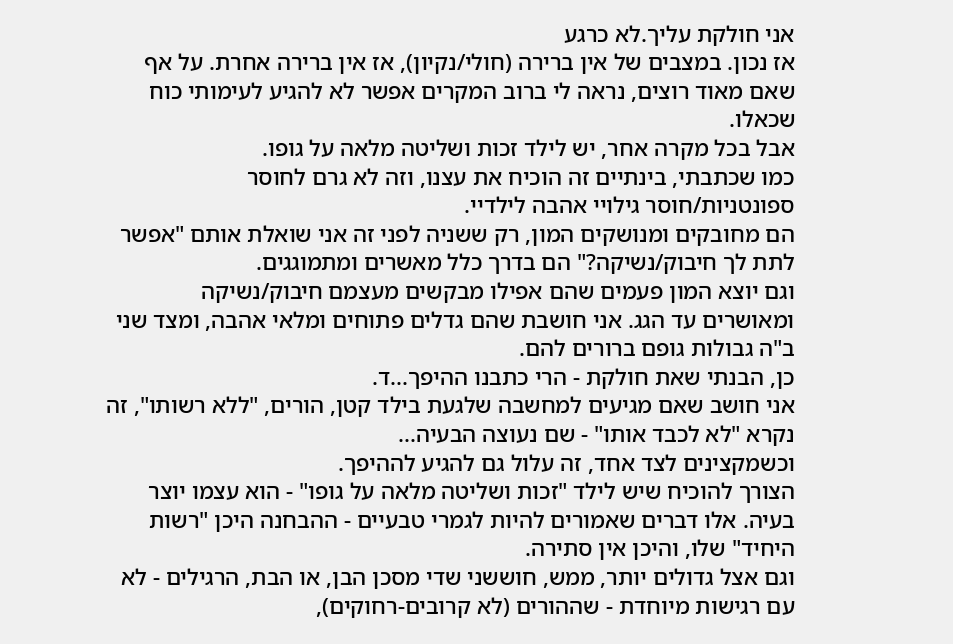אני חולקת עליך.לא כרגע
אז נכון. במצבים של אין ברירה (חולי/נקיון), אז אין ברירה אחרת. על אף שאם מאוד רוצים, נראה לי ברוב המקרים אפשר לא להגיע לעימותי כוח שכאלו.
אבל בכל מקרה אחר, יש לילד זכות ושליטה מלאה על גופו.
כמו שכתבתי, בינתיים זה הוכיח את עצנו, וזה לא גרם לחוסר ספונטניות/חוסר גילויי אהבה לילדיי.
הם מחובקים ומנושקים המון, רק ששניה לפני זה אני שואלת אותם "אפשר לתת לך חיבוק/נשיקה?" הם בדרך כלל מאשרים ומתמוגגים.
וגם יוצא המון פעמים שהם אפילו מבקשים מעצמם חיבוק/נשיקה ומאושרים עד הגג. אני חושבת שהם גדלים פתוחים ומלאי אהבה, ומצד שני ב"ה גבולות גופם ברורים להם.
כן, הבנתי שאת חולקת - הרי כתבנו ההיפך...ד.
אני חושב שאם מגיעים למחשבה שלגעת בילד קטן, הורים, "ללא רשותו", זה נקרא "לא לכבד אותו" - שם נעוצה הבעיה...
וכשמקצינים לצד אחד, זה עלול גם להגיע לההיפך.
הצורך להוכיח שיש לילד "זכות ושליטה מלאה על גופו" - הוא עצמו יוצר בעיה. אלו דברים שאמורים להיות לגמרי טבעיים - ההבחנה היכן "רשות היחיד" שלו, והיכן אין סתירה.
וגם אצל גדולים יותר, ממש, חוששני שדי מסכן הבן, או הבת, הרגילים - לא עם רגישות מיוחדת - שההורים (לא קרובים-רחוקים),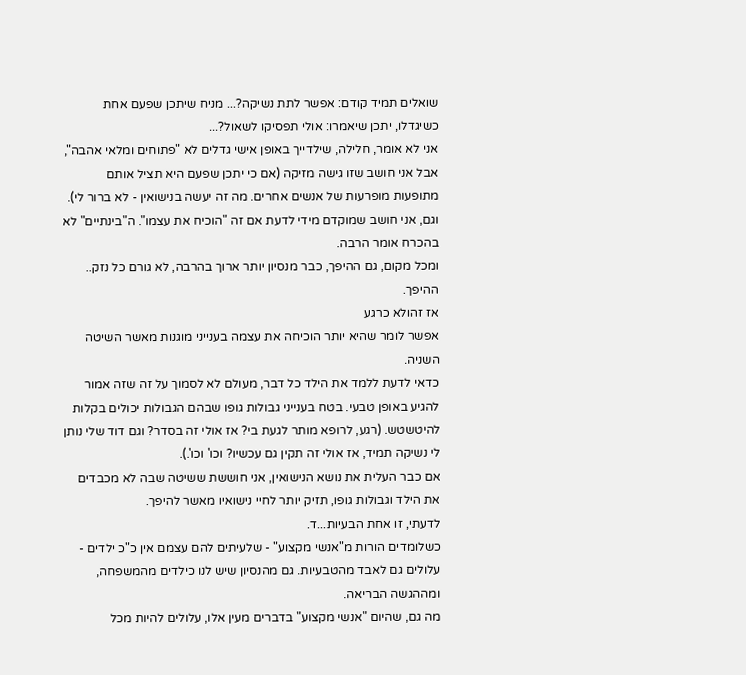שואלים תמיד קודם: אפשר לתת נשיקה?... מניח שיתכן שפעם אחת כשיגדלו, יתכן שיאמרו: אולי תפסיקו לשאול?...
אני לא אומר, חלילה, שילדייך באופן אישי גדלים לא "פתוחים ומלאי אהבה", אבל אני חושב שזו גישה מזיקה (אם כי יתכן שפעם היא תציל אותם מתופעות מופרעות של אנשים אחרים. מה זה יעשה בנישואין - לא ברור לי).
וגם, אני חושב שמוקדם מידי לדעת אם זה "הוכיח את עצמו". ה"בינתיים" לא בהכרח אומר הרבה.
ומכל מקום, גם ההיפך, כבר מנסיון יותר ארוך בהרבה, לא גורם כל נזק.. ההיפך.
אז זהולא כרגע
אפשר לומר שהיא יותר הוכיחה את עצמה בענייני מוגנות מאשר השיטה השניה.
כדאי לדעת ללמד את הילד כל דבר, מעולם לא לסמוך על זה שזה אמור להגיע באופן טבעי. בטח בענייני גבולות גופו שבהם הגבולות יכולים בקלות להיטשטש. (רגע, לרופא מותר לגעת בי? אז אולי זה בסדר? וגם דוד שלי נותן לי נשיקה תמיד, אז אולי זה תקין גם עכשיו? וכו' וכו'.).
אם כבר העלית את נושא הנישואין, אני חוששת ששיטה שבה לא מכבדים את הילד וגבולות גופו, תזיק יותר לחיי נישואיו מאשר להיפך.
לדעתי, זו אחת הבעיות...ד.
כשלומדים הורות מ"אנשי מקצוע" - שלעיתים להם עצמם אין כ"כ ילדים - עלולים גם לאבד מהטבעיות. גם מהנסיון שיש לנו כילדים מהמשפחה, ומההגשה הבריאה.
מה גם, שהיום "אנשי מקצוע" בדברים מעין אלו, עלולים להיות מכל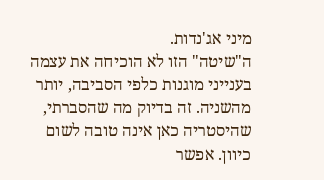מיני אג'נדות.
ה"שיטה" הזו לא הוכיחה את עצמה בענייני מוגנות כלפי הסביבה, יותר מהשניה. זה בדיוק מה שהסברתי, שהיסטריה כאן אינה טובה לשום כיוון. אפשר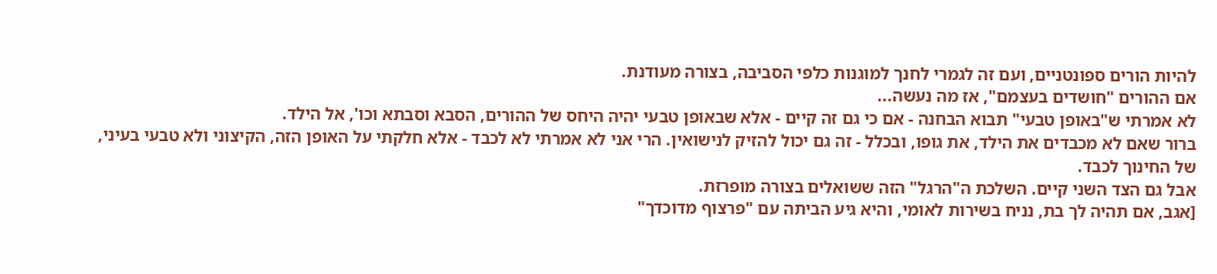להיות הורים ספונטניים, ועם זה לגמרי לחנך למוגנות כלפי הסביבה, בצורה מעודנת.
אם ההורים "חושדים בעצמם", אז מה נעשה...
לא אמרתי ש"באופן טבעי" תבוא הבחנה - אם כי גם זה קיים - אלא שבאופן טבעי יהיה היחס של ההורים, הסבא וסבתא וכו', אל הילד.
ברור שאם לא מכבדים את הילד, את גופו, ובכלל - זה גם יכול להזיק לנישואין. הרי אני לא אמרתי לא לכבד - אלא חלקתי על האופן הזה, הקיצוני ולא טבעי בעיני, של החינוך לכבד.
אבל גם הצד השני קיים. השלכת ה"הרגל" הזה ששואלים בצורה מופרזת.
[אגב, אם תהיה לך בת, נניח בשירות לאומי, והיא גיע הביתה עם "פרצוף מדוכדך"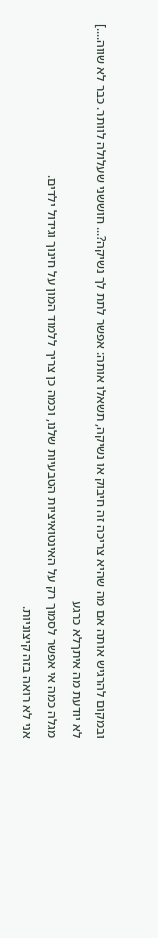ובמקום להרגיש אותה אם מה שהיא צריכה זה חיבוק או נשיקה, תשאלו אותה: אפשר לתת לך נשיקה?... חוששני שעלולה לוותר. כבר לא שווה....]
לא יודעת מה איתךלא כרגע
מגלה כמה אי אפשר לסמוך רק על האינטואיציות הטבעיות שלנו, וכמה כן צריך ללמוד המון על חינוך וגידול ילדים.
אני לא רואה בזה קיצוניות.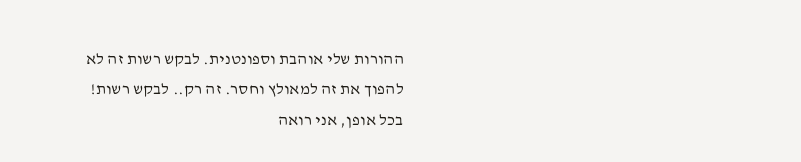ההורות שלי אוהבת וספונטנית. לבקש רשות זה לא להפוך את זה למאולץ וחסר. זה רק.. לבקש רשות!
בכל אופן, אני רואה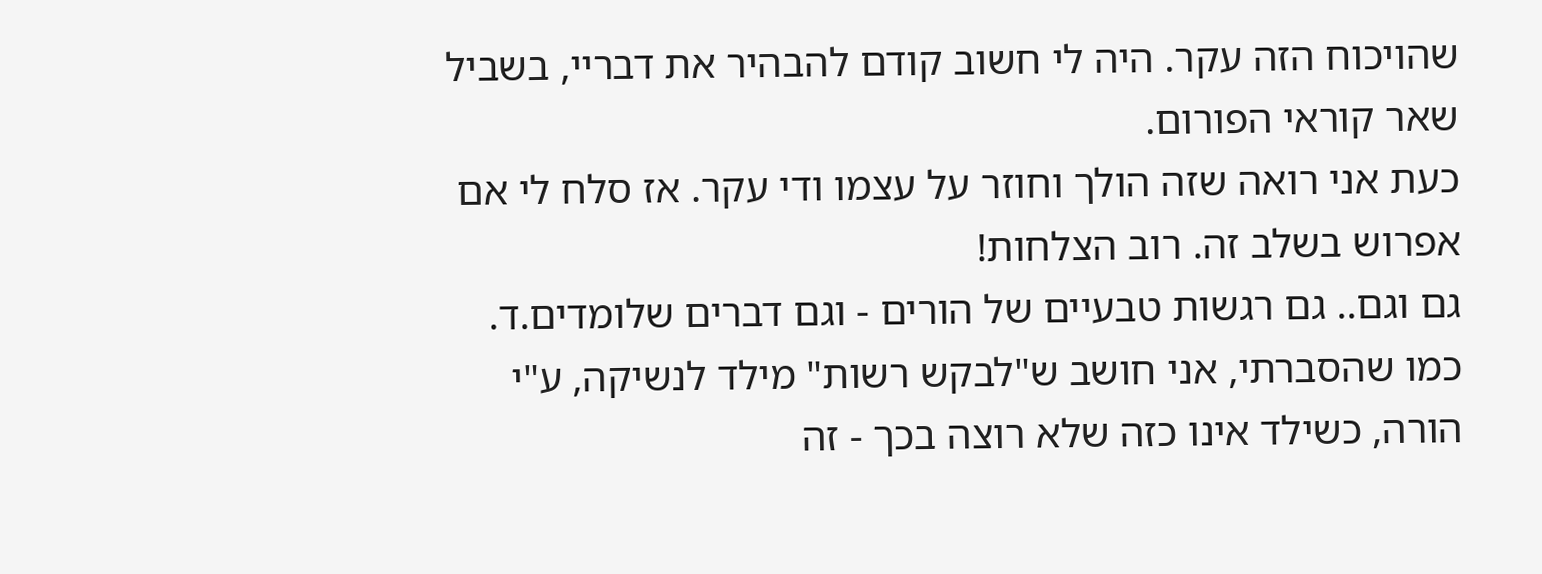שהויכוח הזה עקר. היה לי חשוב קודם להבהיר את דבריי, בשביל שאר קוראי הפורום.
כעת אני רואה שזה הולך וחוזר על עצמו ודי עקר. אז סלח לי אם אפרוש בשלב זה. רוב הצלחות!
גם וגם.. גם רגשות טבעיים של הורים - וגם דברים שלומדים.ד.
כמו שהסברתי, אני חושב ש"לבקש רשות" מילד לנשיקה, ע"י הורה, כשילד אינו כזה שלא רוצה בכך - זה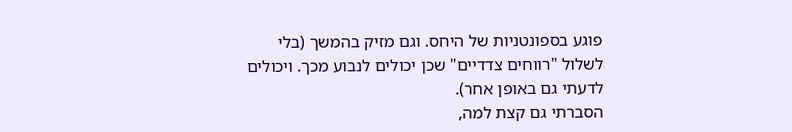פוגע בספונטניות של היחס. וגם מזיק בהמשך (בלי לשלול "רווחים צדדיים" שכן יכולים לנבוע מכך. ויכולים לדעתי גם באופן אחר).
הסברתי גם קצת למה,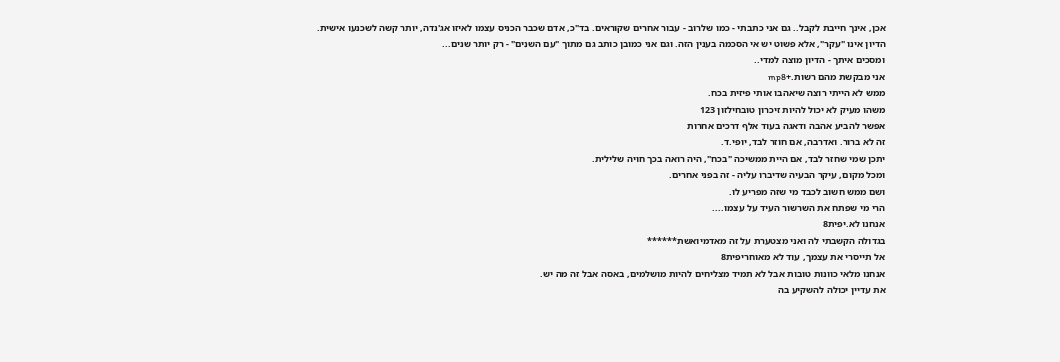אכן, אינך חייבת לקבל.. גם אני כתבתי - כמו שלרוב - עבור אחרים שקוראים. בד"כ, אדם שכבר הכניס עצמו לאיזו אג'נדה, יותר קשה לשכנעו אישית.
הדיון אינו "עקר", אלא פשוט יש אי הסכמה בענין הזה. וגם אני כמובן כותב גם מתוך "עם השנִים" - רק יותר שנים...
ומסכים איתך - הדיון מוצה למדי..
אני מבקשת מהם רשות.+mp8
ממש לא הייתי רוצה שיאהבו אותי פיזית בכח.
משהו מעיק לא יכול להיות זיכרון טובחילזון 123
אפשר להביע אהבה ודאגה בעוד אלף דרכים אחרות
זה לא ברור. ואדרבה, אם חוזר לבד, יופי.ד.
יתכן שמי שחזר לבד, אם היית ממשיכה "בכח", היה רואה בכך חויה שלילית.
ומכל מקום, עיקר הבעיה שדיברו עליה - זה בפני אחרים.
ושם ממש חשוב לכבד מי שזה מפריע לו.
הרי מי שפתח את השרשור העיד על עצמו....
אנחנו לא.יפית8
בגדולה הקשבתי לה ואני מצטערת על זה מאדמיואשת******
אל תייסרי את עצמך, עוד לא מאוחריפית8
אנחנו מלאי כוונות טובות אבל לא תמיד מצליחים להיות מושלמים, באסה אבל זה מה יש.
את עדיין יכולה להשקיע בה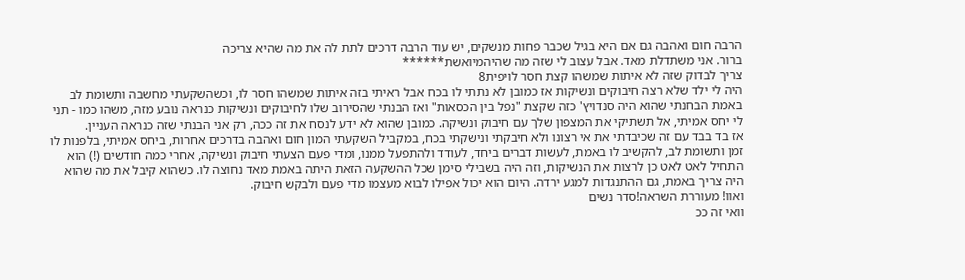הרבה חום ואהבה גם אם היא בגיל שכבר פחות מנשקים, יש עוד הרבה דרכים לתת לה את מה שהיא צריכה
ברור. אני משתדלת מאד. אבל עצוב לי שזה מה שהיהמיואשת******
צריך לבדוק שזה לא איתות שמשהו קצת חסר לויפית8
היה לי ילד שלא רצה חיבוקים ונשיקות אז כמובן לא נתתי לו בכח אבל ראיתי בזה איתות שמשהו חסר לו, וכשהשקעתי מחשבה ותשומת לב באמת הבחנתי שהוא היה סנדויץ' כזה שקצת "נפל בין הכסאות" ואז הבנתי שהסירוב שלו לחיבוקים ונשיקות כנראה נובע מזה, משהו כמו - תני לי יחס אמיתי, אל תשתיקי את המצפון שלך עם חיבוק ונשיקה. כמובן שהוא לא ידע לנסח את זה ככה, רק אני הבנתי שזה כנראה העניין.
אז בד בבד עם זה שכיבדתי את אי רצונו ולא חיבקתי ונישקתי בכח, במקביל השקעתי המון חום ואהבה בדרכים אחרות, ביחס אמיתי, בלפנות לו זמן ותשומת לב, להקשיב לו באמת, לעשות דברים ביחד, לעודד ולהתפעל ממנו, ומדי פעם הצעתי חיבוק ונשיקה, אחרי כמה חודשים (!) הוא התחיל לאט לאט כן לרצות את הנשיקות, וזה היה בשבילי סימן שכל ההשקעה הזאת היתה באמת מאד נחוצה לו. כשהוא קיבל את מה שהוא היה צריך באמת, גם ההתנגדות למגע ירדה. היום הוא יכול אפילו לבוא מעצמו מדי פעם ולבקש חיבוק.
ואוו! מעוררת השראה!סדר נשים
וואי זה ככ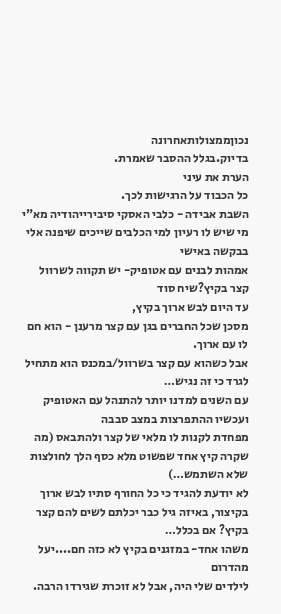נכוןממצולותאחרונה
בדיוק.בגלל ההסבר שאמרת.
הערת את עיני
כל הכבוד על הרגישות לכך.
השבת אבידה - כלבי האסקי סיבירייהודיה מא"י
מי שיש לו רעיון למי הכלבים שייכים שיפנה אלי בבקשה באישי
אמהות לבנים עם אטופיק- יש תקווה לשרוול קצר בקיץ?שיח סוד
עד היום לבש ארוך בקיץ,
מסכן שכל החברים בגן עם קצר מרענן - הוא חם לו עם ארוך.
אבל כשהוא עם קצר בשרוול/במכנס הוא מתחיל לגרד כי זה נגיש…
עם השנים למדנו יותר להתנהל עם האטופיק ועכשיו ההתפרצות במצב סבבה
מפחדת לקנות לו מלאי של קצר ולהתבאס (מה שקרה קיץ אחד שפשוט מלא כסף הלך לחולצות שלא השתמש…)
לא יודעת להגיד כי כל החורף סתיו לבש ארוך
בקיצור, באיזה גיל כבר יכלתם לשים להם קצר בקיץ? אם בכלל…
משהו אחד- במזגנים בקיץ לא כזה חם....יעל מהדרום
לילדים שלי היה, אבל לא זוכרת שגירדו הרבה.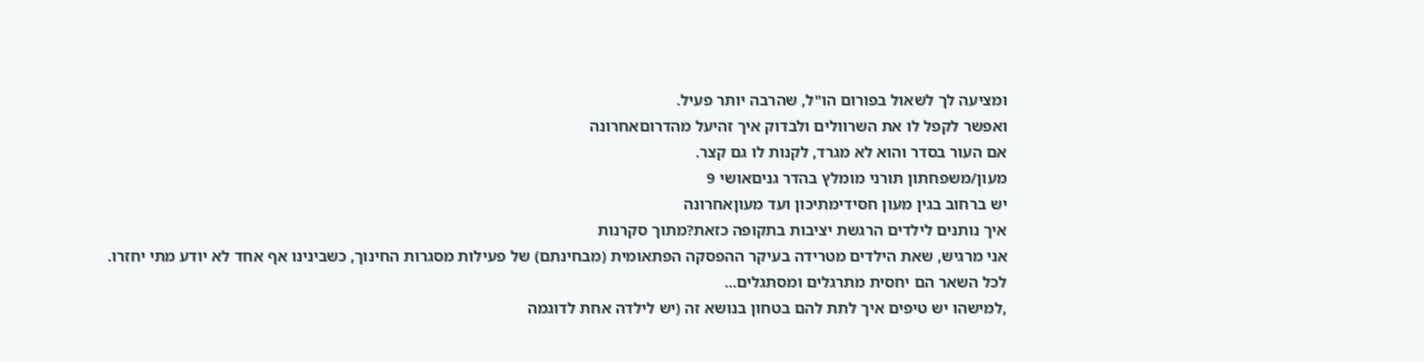ומציעה לך לשאול בפורום הו"ל, שהרבה יותר פעיל.
ואפשר לקפל לו את השרוולים ולבדוק איך זהיעל מהדרוםאחרונה
אם העור בסדר והוא לא מגרד, לקנות לו גם קצר.
מעון/משפחתון תורני מומלץ בהדר גניםאושי 9
יש ברחוב בגין מעון חסידימתיכון ועד מעוןאחרונה
איך נותנים לילדים הרגשת יציבות בתקופה כזאת?מתוך סקרנות
אני מרגיש, שאת הילדים מטרידה בעיקר ההפסקה הפתאומית (מבחינתם) של פעילות מסגרות החינוך, כשבינינו אף אחד לא יודע מתי יחזרו.
לכל השאר הם יחסית מתרגלים ומסתגלים...
,למישהו יש טיפים איך לתת להם בטחון בנושא זה (יש לילדה אחת לדוגמה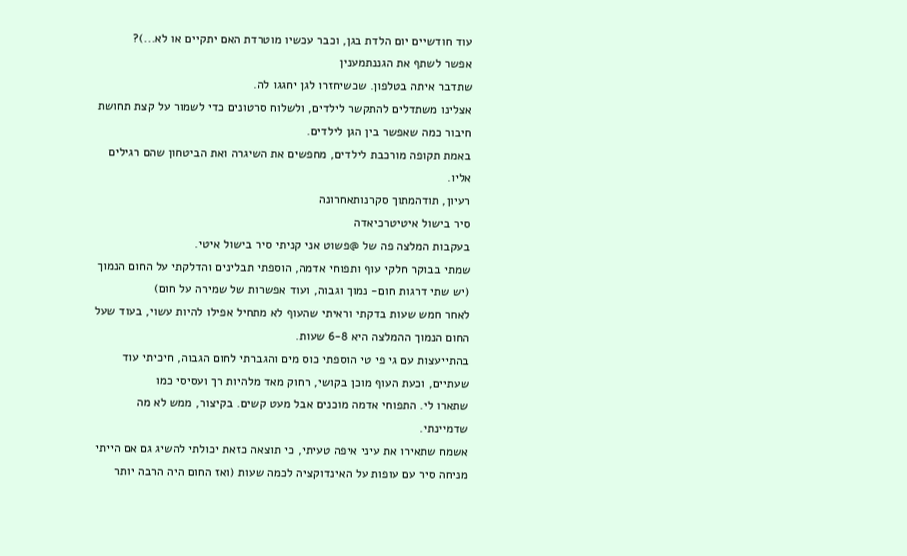עוד חודשיים יום הלדת בגן, וכבר עכשיו מוטרדת האם יתקיים או לא...)?
אפשר לשתף את הגננתמענין
שתדבר איתה בטלפון. שכשיחזרו לגן יחגגו לה.
אצלינו משתדלים להתקשר לילדים, ולשלוח סרטונים כדי לשמור על קצת תחושת חיבור כמה שאפשר בין הגן לילדים.
באמת תקופה מורכבת לילדים, מחפשים את השיגרה ואת הביטחון שהם רגילים אליו.
רעיון, תודהמתוך סקרנותאחרונה
סיר בישול איטיטרכיאדה
בעקבות המלצה פה של @פשוט אני קניתי סיר בישול איטי.
שמתי בבוקר חלקי עוף ותפוחי אדמה, הוספתי תבלינים והדלקתי על החום הנמוך (יש שתי דרגות חום- נמוך וגבוה, ועוד אפשרות של שמירה על חום)
לאחר חמש שעות בדקתי וראיתי שהעוף לא מתחיל אפילו להיות עשוי, בעוד שעל החום הנמוך ההמלצה היא 6-8 שעות.
בהתייעצות עם גי פי טי הוספתי כוס מים והגברתי לחום הגבוה, חיכיתי עוד שעתיים, וכעת העוף מוכן בקושי, רחוק מאד מלהיות רך ועסיסי כמו
שתארו לי. התפוחי אדמה מוכנים אבל מעט קשים. בקיצור, ממש לא מה שדמיינתי.
אשמח שתאירו את עיני איפה טעיתי, כי תוצאה כזאת יכולתי להשיג גם אם הייתי מניחה סיר עם עופות על האינדוקציה לכמה שעות (ואז החום היה הרבה יותר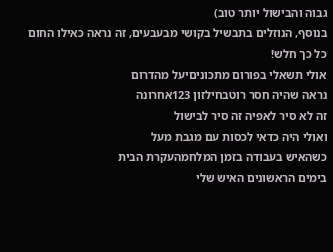גבוה והבישול יותר טוב)
בנוסף, הנוזלים בתבשיל בקושי מבעבעים, זה נראה כאילו החום כל כך חלש!
אולי תשאלי בפורום מתכוניםיעל מהדרום
נראה שהיה חסר רוטבחילזון 123אחרונה
זה לא סיר לאפיה זה סיר לבישול
ואולי היה כדאי לכסות עם מגבת מעל
כשהאיש בעבודה בזמן המלחמהעקרת הבית
בימים הראשונים האיש שלי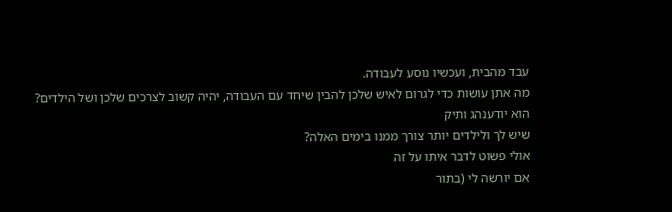עבד מהבית, ועכשיו נוסע לעבודה.
מה אתן עושות כדי לגרום לאיש שלכן להבין שיחד עם העבודה, יהיה קשוב לצרכים שלכן ושל הילדים?
הוא יודענהג ותיק
שיש לך ולילדים יותר צורך ממנו בימים האלה?
אולי פשוט לדבר איתו על זה
אם יורשה לי (בתור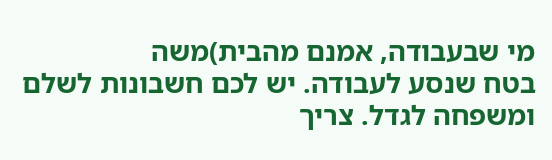מי שבעבודה, אמנם מהבית)משה
בטח שנסע לעבודה. יש לכם חשבונות לשלם ומשפחה לגדל. צריך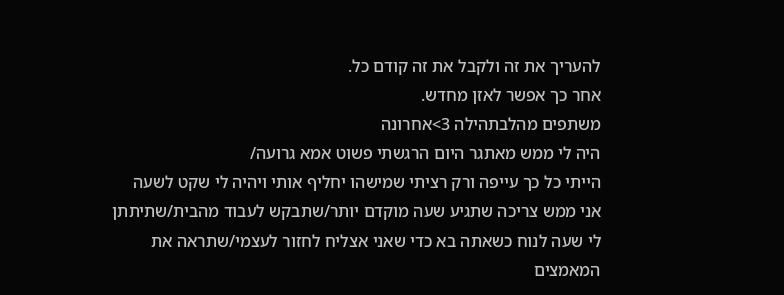להעריך את זה ולקבל את זה קודם כל.
אחר כך אפשר לאזן מחדש.
משתפים מהלבתהילה 3>אחרונה
היה לי ממש מאתגר היום הרגשתי פשוט אמא גרועה/
הייתי כל כך עייפה ורק רציתי שמישהו יחליף אותי ויהיה לי שקט לשעה
אני ממש צריכה שתגיע שעה מוקדם יותר/שתבקש לעבוד מהבית/שתיתתן לי שעה לנוח כשאתה בא כדי שאני אצליח לחזור לעצמי/שתראה את המאמצים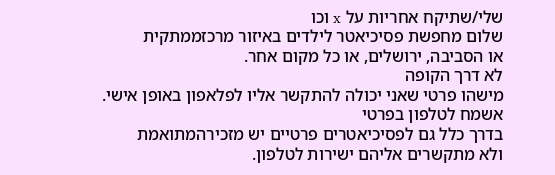שלי/שתיקח אחריות על x וכו
שלום מחפשת פסיכיאטר לילדים באיזור מרכזממתקית
או הסביבה, ירושלים, או כל מקום אחר.
לא דרך הקופה
מישהו פרטי שאני יכולה להתקשר אליו לפלאפון באופן אישי.
אשמח לטלפון בפרטי
בדרך כלל גם לפסיכיאטרים פרטיים יש מזכירהמתואמת
ולא מתקשרים אליהם ישירות לטלפון.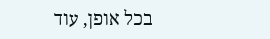בכל אופן, עוד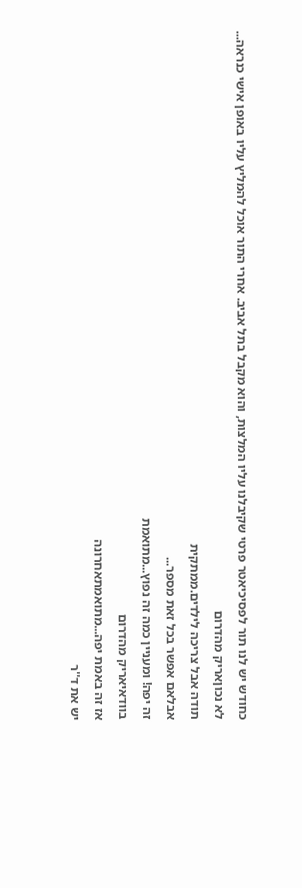כחודש יש לנו תור לפסיכיאטר פרטי שקיבלנו עליו המלצות, והוא מקבל בתל אביב. אחרי התור אוכל להמליץ עליו באופן אישי כנראה...
לא נכוןאריק מהדרום
תודה אבל צריכה לילדים.ממתקית
אבלאם אפשר בכל זאת מספר...
זה יפה! ומעניין כמה זה נפוץ...מתואמת
בוודאיאריק מהדרום
אז זה באמת יפה...מתואמתאחרונה
יש את ד''ר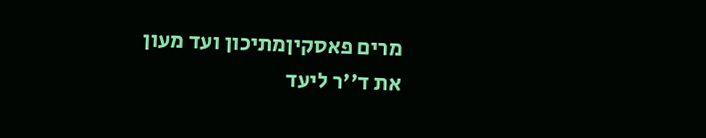מרים פאסקיןמתיכון ועד מעון
את ד''ר ליעד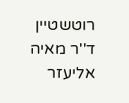רוטשטיין
ד''ר מאיה אליעזר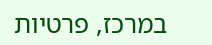במרכז, פרטיות